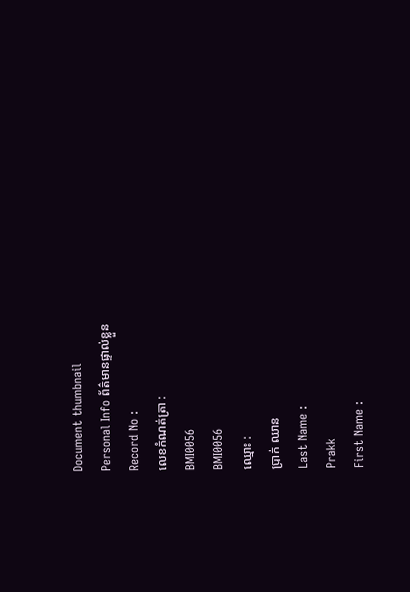Document thumbnail
Personal Info ព័ត៌មានផ្ទាល់ខ្លួន
Record No :
លេខកំណត់ត្រា :
BMI0056
BMI0056
ឈ្មោះ :
ប្រាក់ ឈាន
Last Name :
Prakk
First Name :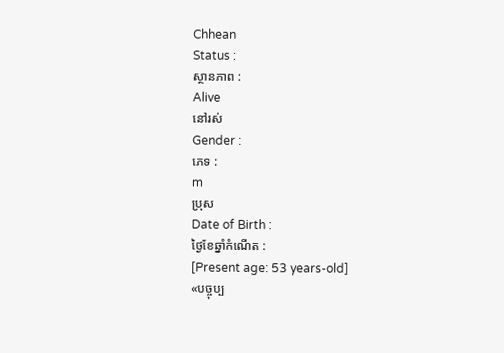Chhean
Status :
ស្ថានភាព :
Alive
នៅរស់
Gender :
ភេទ :
m
ប្រុស
Date of Birth :
ថ្ងៃខែឆ្នាំកំណើត :
[Present age: 53 years-old]
«បច្ចុប្ប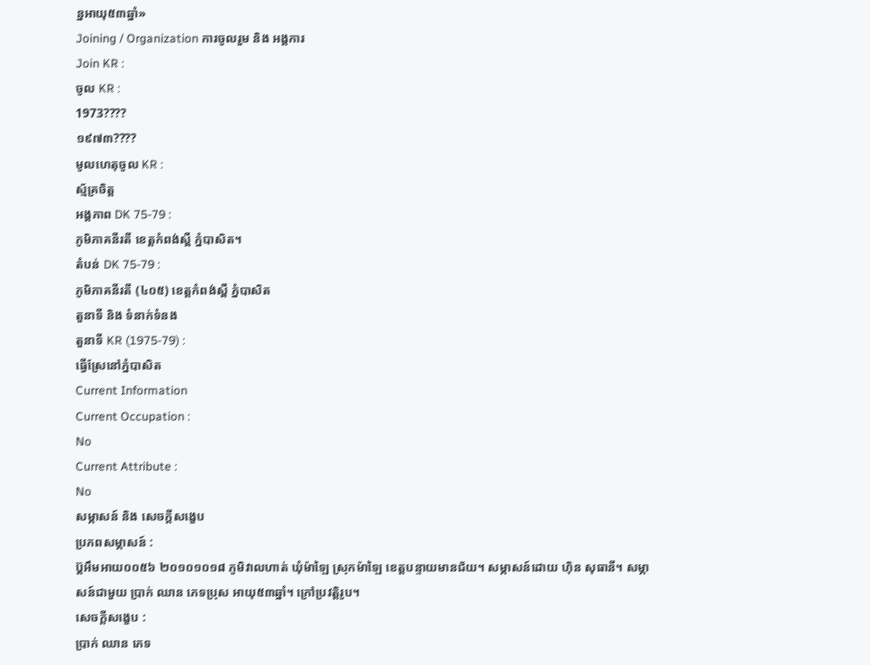ន្នអាយុ៥៣ឆ្នាំ»
Joining / Organization ការចូលរួម និង អង្គការ
Join KR :
ចូល KR :
1973????
១៩៧៣????
មូលហេតុចូល KR :
ស័្មគ្រចិត្ដ
អង្គភាព DK 75-79 :
ភូមិភាគនីរតី ខេត្ដកំពង់ស្ពឺ ភ្នំបាសិត។
តំបន់ DK 75-79 :
ភូមិភាគនីរតី (៤០៥) ខេត្ដកំពង់ស្ពឺ ភ្នំបាសិត
តួនាទី និង ទំនាក់ទំនង
តួនាទី KR (1975-79) :
ធ្វើស្រែនៅភ្នំបាសិត
Current Information
Current Occupation :
No
Current Attribute :
No
សម្ភាសន៍ និង សេចក្ដីសង្ខេប
ប្រភពសម្ភាសន៍ :
ប៊្គអឹមអាយ០០៥៦ ២០១០១០១៨ ភូមិវាលហាត់ ឃុំម៉ាឡៃ ស្រុកម៉ាឡៃ ខេត្តបន្ទាយមានជ័យ។ សម្ភាសន៍ដោយ ហ៊ិន សុធានី។ សម្ភាសន៍ជាមួយ ប្រាក់ ឈាន ភេទប្រុស អាយុ៥៣ឆ្នាំ។ ក្រៅប្រវត្តិរូប។
សេចក្ដីសង្ខេប :
ប្រាក់ ឈាន ភេទ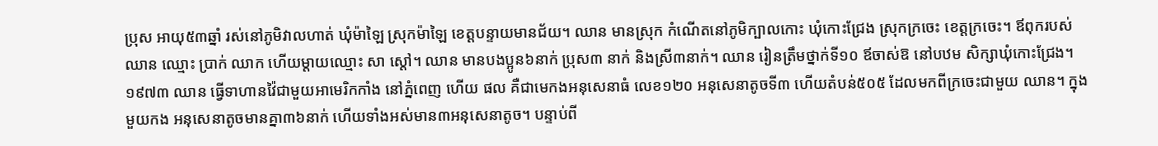ប្រុស អាយុ៥៣ឆ្នាំ រស់នៅភូមិវាលហាត់ ឃុំម៉ាឡៃ ស្រុកម៉ាឡៃ ខេត្ដបន្ទាយមានជ័យ។ ឈាន មានស្រុក កំណើតនៅភូមិក្បាលកោះ ឃុំកោះជ្រែង ស្រុកក្រចេះ ខេត្ដក្រចេះ។ ឪពុករបស់ ឈាន ឈ្មោះ ប្រាក់ ឈាក ហើយម្ដាយឈ្មោះ សា ស្ដៅ។ ឈាន មានបងប្អូន៦នាក់ ប្រុស៣ នាក់ និងស្រី៣នាក់។ ឈាន រៀនត្រឹមថ្នាក់ទី១០ ឪចាស់ឱ នៅបឋម សិក្សាឃុំកោះជ្រែង។ ១៩៧៣ ឈាន ធ្វើទាហានវ៉ៃជាមួយអាមេរិកកាំង នៅភ្នំពេញ ហើយ ផល គឺជាមេកងអនុសេនាធំ លេខ១២០ អនុសេនាតូចទី៣ ហើយតំបន់៥០៥ ដែលមកពីក្រចេះជាមួយ ឈាន។ ក្នុងមួយកង អនុសេនាតូចមានគ្នា៣៦នាក់ ហើយទាំងអស់មាន៣អនុសេនាតូច។ បន្ទាប់ពី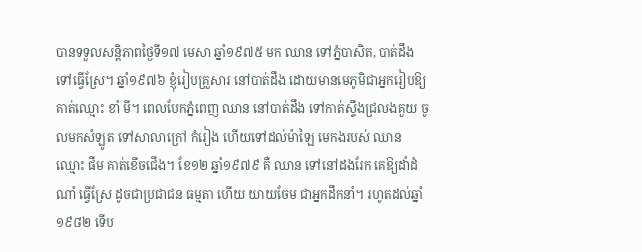បានទទួលសន្ដិភាពថៃ្ងទី១៧ មេសា ឆ្នាំ១៩៧៥ មក ឈាន ទៅភ្នំបាសិត, បាត់ដឹង ទៅធ្វើស្រែ។ ឆ្នាំ១៩៧៦ ខ្ញុំរៀបគ្រួសារ នៅបាត់ដឹង ដោយមានមេភូមិជាអ្នករៀបឱ្យ គាត់ឈ្មោះ ខាំ មី។ ពេលបែកភ្នំពេញ ឈាន នៅបាត់ដឹង ទៅកាត់ស្ទឹងជ្រលងគួយ ចូលមកសំឡូត ទៅសាលាក្រៅ កំរៀង ហើយទៅដល់ម៉ាឡៃ មេកងរបស់ ឈាន ឈ្មោះ ផីម គាត់ខើចជើង។ ខែ១២ ឆ្នាំ១៩៧៩ គឺ ឈាន ទៅនៅដងរែក គេឱ្យដាំដំណាំ ធ្វើស្រែ ដូចជាប្រជាជន ធម្មតា ហើយ យាយចែម ជាអ្នកដឹកនាំ។ រហូតដល់ឆ្នាំ ១៩៨២ ទើប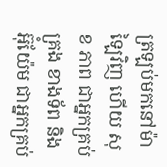ត្រឡប់មកនៅម៉ាឡៃវិញ ហើយ សុខ ភាព ជាអ្នកគ្រប់គ្រង ខាងទ័ព និងអ៊ុំយ៉ែម ជាអ្នកគ្រប់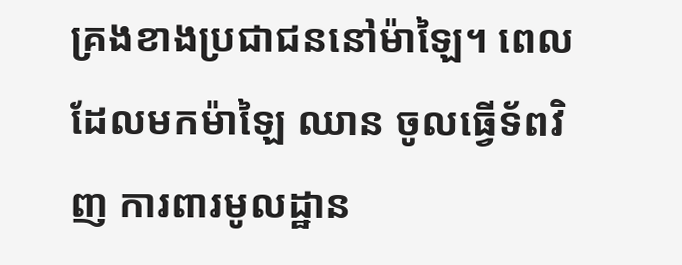គ្រងខាងប្រជាជននៅម៉ាឡៃ។ ពេលដែលមកម៉ាឡៃ ឈាន ចូលធ្វើទ័ពវិញ ការពារមូលដ្ឋាន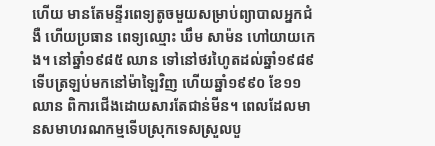ហើយ មានតែមន្ទីរពេទ្យតូចមួយសម្រាប់ព្យាបាលអ្នកជំងឺ ហើយប្រធាន ពេទ្យឈ្មោះ ឃឹម សាម៉ន ហៅយាយកេង។ នៅឆ្នាំ១៩៨៥ ឈាន ទៅនៅថរហៃូតដល់ឆ្នាំ១៩៨៩ ទើបត្រឡប់មកនៅម៉ាឡៃវិញ ហើយឆ្នាំ១៩៩០ ខែ១១ ឈាន ពិការជើងដោយសារតែជាន់មីន។ ពេលដែលមានសមាហរណកម្មទើបស្រុកទេសស្រួលបួ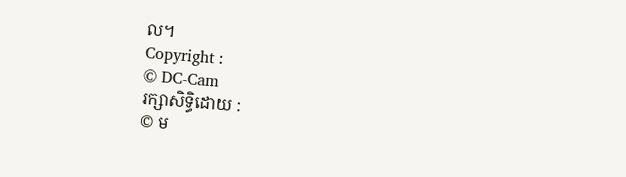ល។
Copyright :
© DC-Cam
រក្សាសិទ្ធិដោយ :
© ម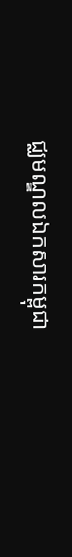ជ្ឈមណ្ឌលឯកសារកម្ពុជា